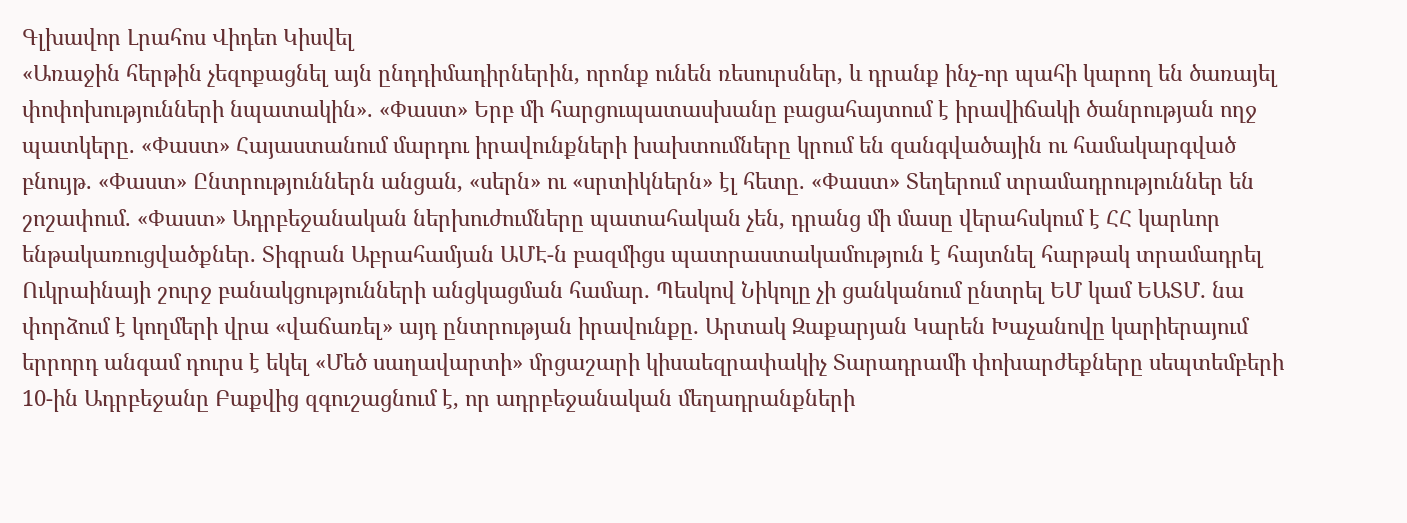Գլխավոր Լրահոս Վիդեո Կիսվել
«Առաջին հերթին չեզոքացնել այն ընդդիմադիրներին, որոնք ունեն ռեսուրսներ, և դրանք ինչ-որ պահի կարող են ծառայել փոփոխությունների նպատակին». «Փաստ» Երբ մի հարցուպատասխանը բացահայտում է իրավիճակի ծանրության ողջ պատկերը. «Փաստ» Հայաստանում մարդու իրավունքների խախտումները կրում են զանգվածային ու համակարգված բնույթ. «Փաստ» Ընտրություններն անցան, «սերն» ու «սրտիկներն» էլ հետը. «Փաստ» Տեղերում տրամադրություններ են շոշափում. «Փաստ» Ադրբեջանական ներխուժումները պատահական չեն, դրանց մի մասը վերահսկում է ՀՀ կարևոր ենթակառուցվածքներ. Տիգրան Աբրահամյան ԱՄԷ-ն բազմիցս պատրաստակամություն է հայտնել հարթակ տրամադրել Ուկրաինայի շուրջ բանակցությունների անցկացման համար․ Պեսկով Նիկոլը չի ցանկանում ընտրել ԵՄ կամ ԵԱՏՄ․ նա փորձում է կողմերի վրա «վաճառել» այդ ընտրության իրավունքը․ Արտակ Զաքարյան Կարեն Խաչանովը կարիերայում երրորդ անգամ դուրս է եկել «Մեծ սաղավարտի» մրցաշարի կիսաեզրափակիչ Տարադրամի փոխարժեքները սեպտեմբերի 10-ին Ադրբեջանը Բաքվից զգուշացնում է, որ ադրբեջանական մեղադրանքների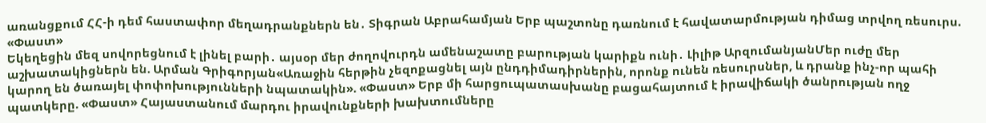առանցքում ՀՀ-ի դեմ հաստափոր մեղադրանքներն են․ Տիգրան Աբրահամյան Երբ պաշտոնը դառնում է հավատարմության դիմաց տրվող ռեսուրս. «Փաստ»
Եկեղեցին մեզ սովորեցնում է լինել բարի․ այսօր մեր ժողովուրդն ամենաշատը բարության կարիքն ունի․ Լիլիթ ԱրզումանյանՄեր ուժը մեր աշխատակիցներն են. Արման Գրիգորյան«Առաջին հերթին չեզոքացնել այն ընդդիմադիրներին, որոնք ունեն ռեսուրսներ, և դրանք ինչ-որ պահի կարող են ծառայել փոփոխությունների նպատակին». «Փաստ» Երբ մի հարցուպատասխանը բացահայտում է իրավիճակի ծանրության ողջ պատկերը. «Փաստ» Հայաստանում մարդու իրավունքների խախտումները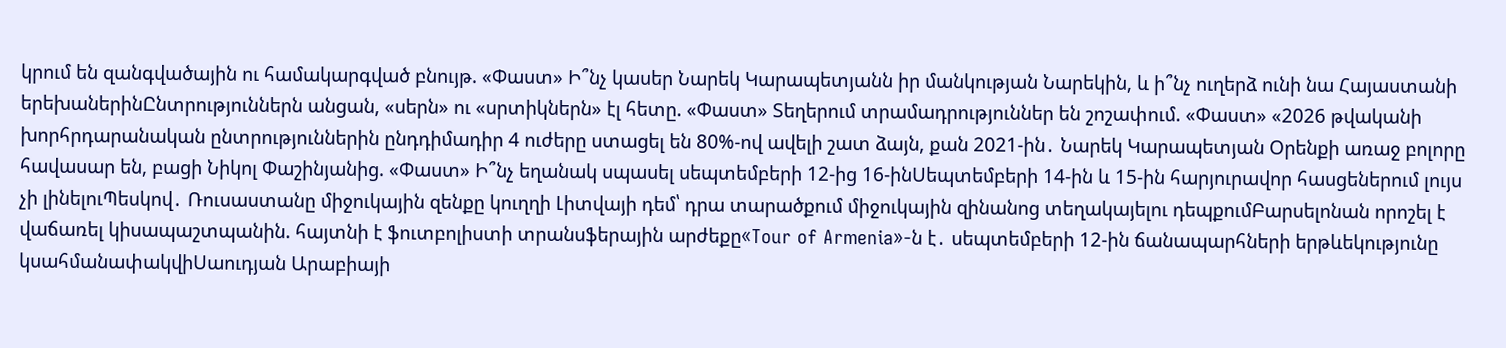կրում են զանգվածային ու համակարգված բնույթ. «Փաստ» Ի՞նչ կասեր Նարեկ Կարապետյանն իր մանկության Նարեկին, և ի՞նչ ուղերձ ունի նա Հայաստանի երեխաներինԸնտրություններն անցան, «սերն» ու «սրտիկներն» էլ հետը. «Փաստ» Տեղերում տրամադրություններ են շոշափում. «Փաստ» «2026 թվականի խորհրդարանական ընտրություններին ընդդիմադիր 4 ուժերը ստացել են 80%-ով ավելի շատ ձայն, քան 2021-ին․ Նարեկ Կարապետյան Oրենքի առաջ բոլորը հավասար են, բացի Նիկոլ Փաշինյանից. «Փաստ» Ի՞նչ եղանակ սպասել սեպտեմբերի 12-ից 16-ինՍեպտեմբերի 14-ին և 15-ին հարյուրավոր հասցեներում լույս չի լինելուՊեսկով․ Ռուսաստանը միջուկային զենքը կուղղի Լիտվայի դեմ՝ դրա տարածքում միջուկային զինանոց տեղակայելու դեպքումԲարսելոնան որոշել է վաճառել կիսապաշտպանին. հայտնի է ֆուտբոլիստի տրանսֆերային արժեքը«Tour of Armenia»-ն է․ սեպտեմբերի 12-ին ճանապարհների երթևեկությունը կսահմանափակվիՍաուդյան Արաբիայի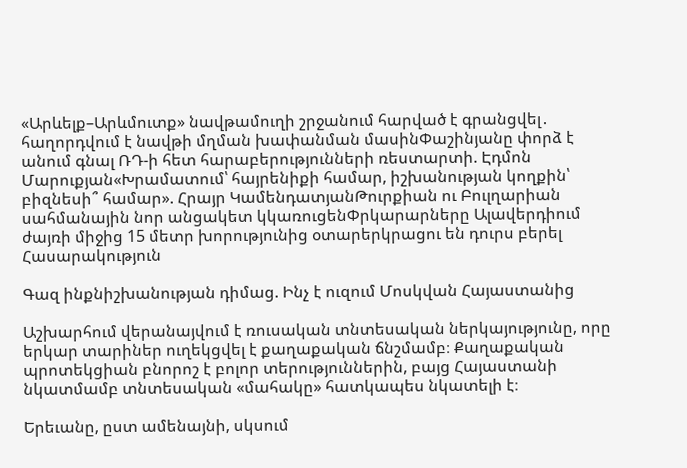«Արևելք–Արևմուտք» նավթամուղի շրջանում հարված է գրանցվել․ հաղորդվում է նավթի մղման խափանման մասինՓաշինյանը փորձ է անում գնալ ՌԴ-ի հետ հարաբերությունների ռեստարտի. Էդմոն Մարուքյան«Խրամատում՝ հայրենիքի համար, իշխանության կողքին՝ բիզնեսի՞ համար». Հրայր ԿամենդատյանԹուրքիան ու Բուլղարիան սահմանային նոր անցակետ կկառուցենՓրկարարները Ալավերդիում ժայռի միջից 15 մետր խորությունից օտարերկրացու են դուրս բերել
Հասարակություն

Գազ ինքնիշխանության դիմաց. Ինչ է ուզում Մոսկվան Հայաստանից

Աշխարհում վերանայվում է ռուսական տնտեսական ներկայությունը, որը երկար տարիներ ուղեկցվել է քաղաքական ճնշմամբ։ Քաղաքական պրոտեկցիան բնորոշ է բոլոր տերություններին, բայց Հայաստանի նկատմամբ տնտեսական «մահակը» հատկապես նկատելի է։

Երեւանը, ըստ ամենայնի, սկսում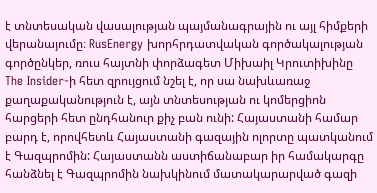է տնտեսական վասալության պայմանագրային ու այլ հիմքերի վերանայումը։ RusEnergy խորհրդատվական գործակալության գործընկեր, ռուս հայտնի փորձագետ Միխաիլ Կրուտիխինը The Insider-ի հետ զրույցում նշել է, որ սա նախևառաջ քաղաքականություն է, այն տնտեսության ու կոմերցիոն հարցերի հետ ընդհանուր քիչ բան ունի: Հայաստանի համար բարդ է, որովհետև Հայաստանի գազային ոլորտը պատկանում է Գազպրոմին: Հայաստանն աստիճանաբար իր համակարգը հանձնել է Գազպրոմին նախկինում մատակարարված գազի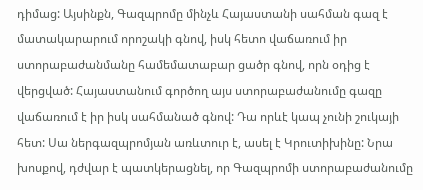դիմաց: Այսինքն, Գազպրոմը մինչև Հայաստանի սահման գազ է մատակարարում որոշակի գնով, իսկ հետո վաճառում իր ստորաբաժանմանը համեմատաբար ցածր գնով, որն օդից է վերցված: Հայաստանում գործող այս ստորաբաժանումը գազը վաճառում է իր իսկ սահմանած գնով: Դա որևէ կապ չունի շուկայի հետ: Սա ներգազպրոմյան առևտուր է, ասել է Կրուտիխինը: Նրա խոսքով, դժվար է պատկերացնել, որ Գազպրոմի ստորաբաժանումը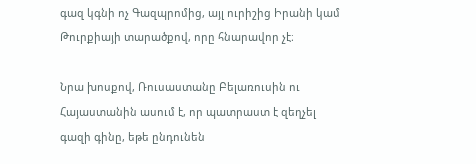գազ կգնի ոչ Գազպրոմից, այլ ուրիշից Իրանի կամ Թուրքիայի տարածքով, որը հնարավոր չէ։

Նրա խոսքով, Ռուսաստանը Բելառուսին ու Հայաստանին ասում է, որ պատրաստ է զեղչել գազի գինը, եթե ընդունեն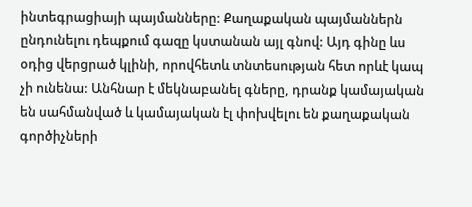ինտեգրացիայի պայմանները: Քաղաքական պայմաններն ընդունելու դեպքում գազը կստանան այլ գնով: Այդ գինը ևս օդից վերցրած կլինի, որովհետև տնտեսության հետ որևէ կապ չի ունենա: Անհնար է մեկնաբանել գները, դրանք կամայական են սահմանված և կամայական էլ փոխվելու են քաղաքական գործիչների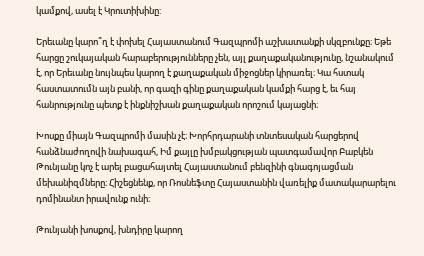կամքով, ասել է Կրուտիխինը:

Երեւանը կարո՞ղ է փոխել Հայաստանում Գազպրոմի աշխատանքի սկզբունքը։ Եթե հարցը շուկայական հարաբերությունները չեն, այլ քաղաքականությունը, նշանակում է, որ Երեւանը նույնպես կարող է քաղաքական միջոցներ կիրառել։ Կա հստակ հաստատումն այն բանի, որ գազի գինը քաղաքական կամքի հարց է, եւ հայ հանրությունը պետք է ինքնիշխան քաղաքական որոշում կայացնի։

Խոսքը միայն Գազպրոմի մասին չէ։ Խորհրդարանի տնտեսական հարցերով հանձնաժողովի նախագահ, Իմ քայլը խմբակցության պատգամավոր Բաբկեն Թունյանը կոչ է արել բացահայտել Հայաստանում բենզինի գնագոյացման մեխանիզմները։ Հիշեցնենք, որ Ռոսնեֆտը Հայաստանին վառելիք մատակարարելու դոմինանտ իրավունք ունի։

Թունյանի խոսքով, խնդիրը կարող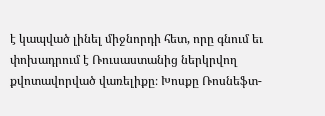է կապված լինել միջնորդի հետ, որը գնում եւ փոխադրում է Ռուսաստանից ներկրվող քվոտավորված վառելիքը։ Խոսքը Ռոսնեֆտ-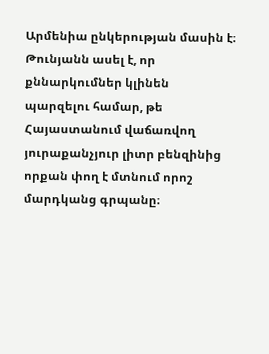Արմենիա ընկերության մասին է։ Թունյանն ասել է, որ քննարկումներ կլինեն պարզելու համար, թե Հայաստանում վաճառվող յուրաքանչյուր լիտր բենզինից որքան փող է մտնում որոշ մարդկանց գրպանը։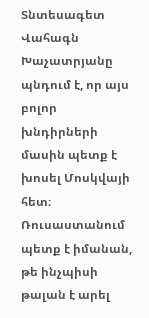Տնտեսագետ Վահագն Խաչատրյանը պնդում է, որ այս բոլոր խնդիրների մասին պետք է խոսել Մոսկվայի հետ։ Ռուսաստանում պետք է իմանան, թե ինչպիսի թալան է արել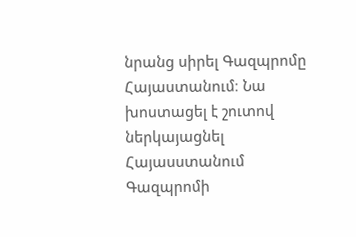նրանց սիրել Գազպրոմը Հայաստանում։ Նա խոստացել է շուտով ներկայացնել Հայասստանում Գազպրոմի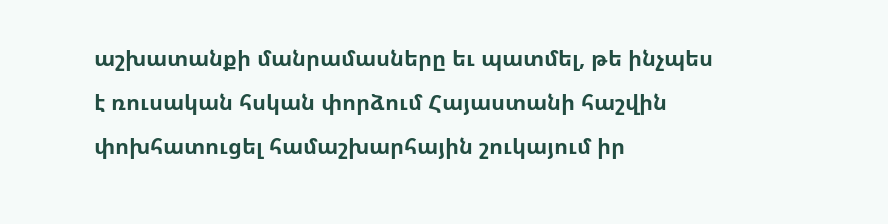աշխատանքի մանրամասները եւ պատմել, թե ինչպես է ռուսական հսկան փորձում Հայաստանի հաշվին փոխհատուցել համաշխարհային շուկայում իր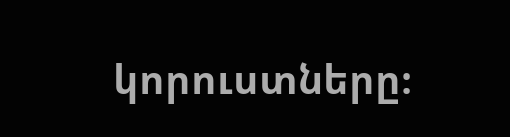կորուստները։